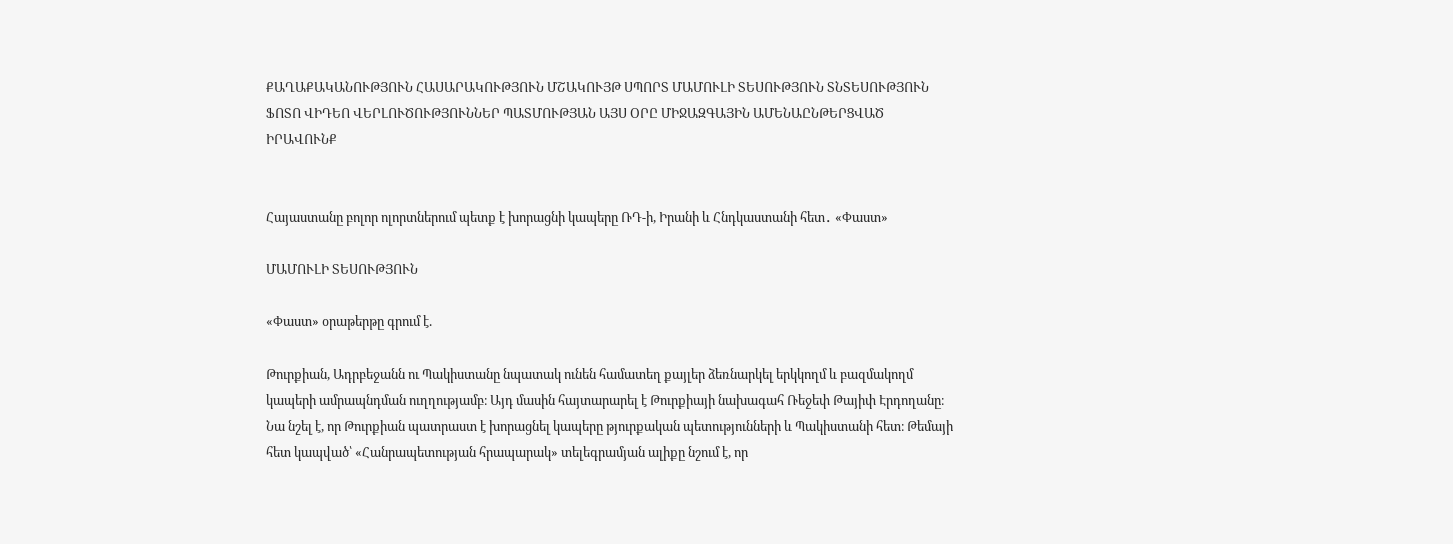ՔԱՂԱՔԱԿԱՆՈՒԹՅՈՒՆ ՀԱՍԱՐԱԿՈՒԹՅՈՒՆ ՄՇԱԿՈՒՅԹ ՍՊՈՐՏ ՄԱՄՈՒԼԻ ՏԵՍՈՒԹՅՈՒՆ ՏՆՏԵՍՈՒԹՅՈՒՆ ՖՈՏՈ ՎԻԴԵՈ ՎԵՐԼՈՒԾՈՒԹՅՈՒՆՆԵՐ ՊԱՏՄՈՒԹՅԱՆ ԱՅՍ ՕՐԸ ՄԻՋԱԶԳԱՅԻՆ ԱՄԵՆԱԸՆԹԵՐՑՎԱԾ ԻՐԱՎՈՒՆՔ


Հայաստանը բոլոր ոլորտներում պետք է խորացնի կապերը ՌԴ-ի, Իրանի և Հնդկաստանի հետ․ «Փաստ»

ՄԱՄՈՒԼԻ ՏԵՍՈՒԹՅՈՒՆ

«Փաստ» օրաթերթը գրում է.

Թուրքիան, Ադրբեջանն ու Պակիստանը նպատակ ունեն համատեղ քայլեր ձեռնարկել երկկողմ և բազմակողմ կապերի ամրապնդման ուղղությամբ։ Այդ մասին հայտարարել է Թուրքիայի նախագահ Ռեջեփ Թայիփ Էրդողանը։ Նա նշել է, որ Թուրքիան պատրաստ է խորացնել կապերը թյուրքական պետությունների և Պակիստանի հետ։ Թեմայի հետ կապված՝ «Հանրապետության հրապարակ» տելեգրամյան ալիքը նշում է, որ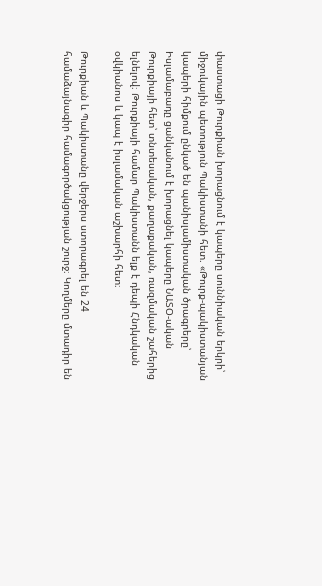փաստացի Թուրքիան խորացնում է կապերը սուննիական երկրի՝ միջուկային պետություն Պակիստանի հետ. «Թուրք-պակիստանյան կապերի հիմքում ընկած են պանիսլամիստական ծրագրերը՝ Իսլամաբադը ցանկանում է խորացնել կապերը ՆԱՏՕ-ական Թուրքիայի հետ՝ տնտեսական, քաղաքական, ռազմական շահերից ելնելով։ Թուրքիայի համար Պակիստանն ելք է դեպի Հնդկական օվկիանոս և կապ է իսլամական աշխարհի հետ։

Թուրքիան և Պակիստանը վերջերս ստորագրել են 24 համաձայնագիր համագործակցության շուրջ։ Կողմերը մտադիր են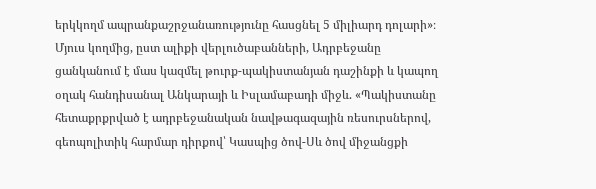երկկողմ ապրանքաշրջանառությունը հասցնել 5 միլիարդ դոլարի»։ Մյուս կողմից, ըստ ալիքի վերլուծաբանների, Ադրբեջանը ցանկանում է մաս կազմել թուրք-պակիստանյան դաշինքի և կապող օղակ հանդիսանալ Անկարայի և Իսլամաբադի միջև. «Պակիստանը հետաքրքրված է ադրբեջանական նավթագազային ռեսուրսներով, գեոպոլիտիկ հարմար դիրքով՝ Կասպից ծով-Սև ծով միջանցքի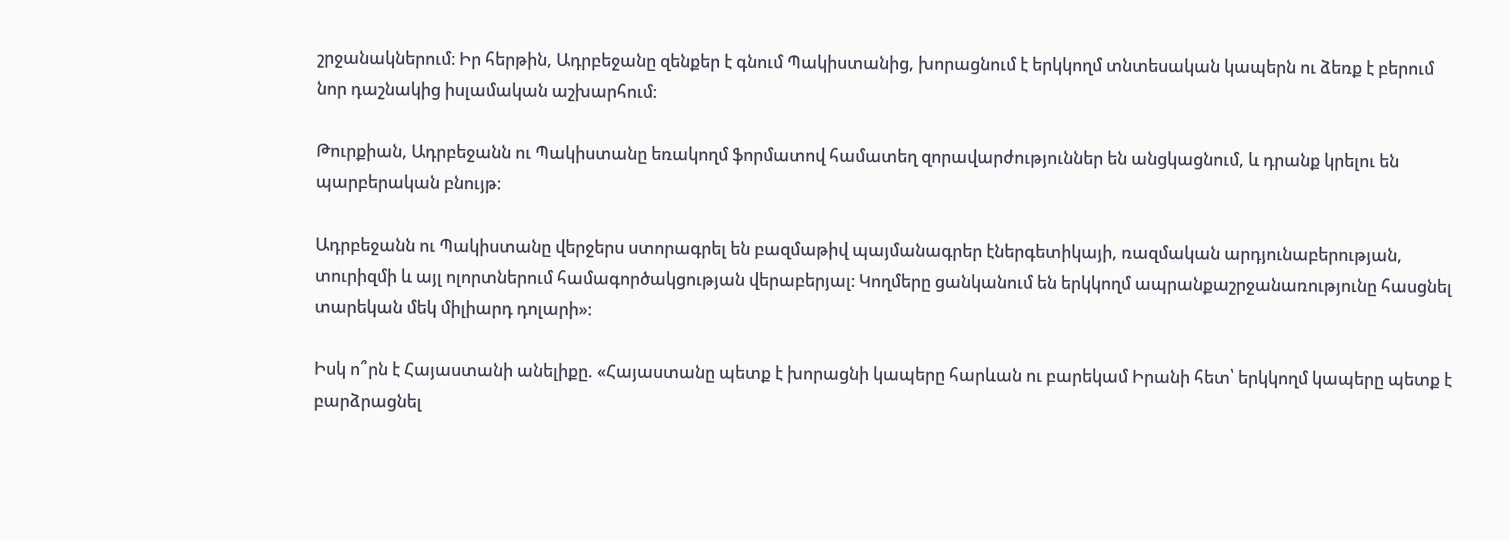շրջանակներում։ Իր հերթին, Ադրբեջանը զենքեր է գնում Պակիստանից, խորացնում է երկկողմ տնտեսական կապերն ու ձեռք է բերում նոր դաշնակից իսլամական աշխարհում։

Թուրքիան, Ադրբեջանն ու Պակիստանը եռակողմ ֆորմատով համատեղ զորավարժություններ են անցկացնում, և դրանք կրելու են պարբերական բնույթ։

Ադրբեջանն ու Պակիստանը վերջերս ստորագրել են բազմաթիվ պայմանագրեր էներգետիկայի, ռազմական արդյունաբերության, տուրիզմի և այլ ոլորտներում համագործակցության վերաբերյալ։ Կողմերը ցանկանում են երկկողմ ապրանքաշրջանառությունը հասցնել տարեկան մեկ միլիարդ դոլարի»։

Իսկ ո՞րն է Հայաստանի անելիքը. «Հայաստանը պետք է խորացնի կապերը հարևան ու բարեկամ Իրանի հետ՝ երկկողմ կապերը պետք է բարձրացնել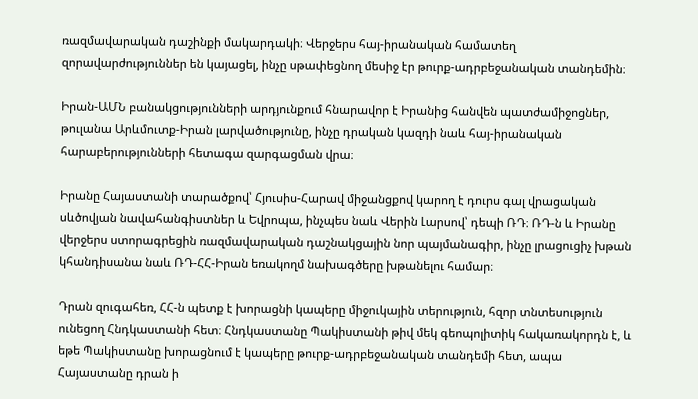ռազմավարական դաշինքի մակարդակի։ Վերջերս հայ-իրանական համատեղ զորավարժություններ են կայացել, ինչը սթափեցնող մեսիջ էր թուրք-ադրբեջանական տանդեմին։

Իրան-ԱՄՆ բանակցությունների արդյունքում հնարավոր է Իրանից հանվեն պատժամիջոցներ, թուլանա Արևմուտք-Իրան լարվածությունը, ինչը դրական կազդի նաև հայ-իրանական հարաբերությունների հետագա զարգացման վրա։

Իրանը Հայաստանի տարածքով՝ Հյուսիս-Հարավ միջանցքով կարող է դուրս գալ վրացական սևծովյան նավահանգիստներ և Եվրոպա, ինչպես նաև Վերին Լարսով՝ դեպի ՌԴ։ ՌԴ-ն և Իրանը վերջերս ստորագրեցին ռազմավարական դաշնակցային նոր պայմանագիր, ինչը լրացուցիչ խթան կհանդիսանա նաև ՌԴ-ՀՀ-Իրան եռակողմ նախագծերը խթանելու համար։

Դրան զուգահեռ, ՀՀ-ն պետք է խորացնի կապերը միջուկային տերություն, հզոր տնտեսություն ունեցող Հնդկաստանի հետ։ Հնդկաստանը Պակիստանի թիվ մեկ գեոպոլիտիկ հակառակորդն է, և եթե Պակիստանը խորացնում է կապերը թուրք-ադրբեջանական տանդեմի հետ, ապա Հայաստանը դրան ի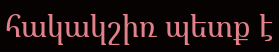հակակշիռ պետք է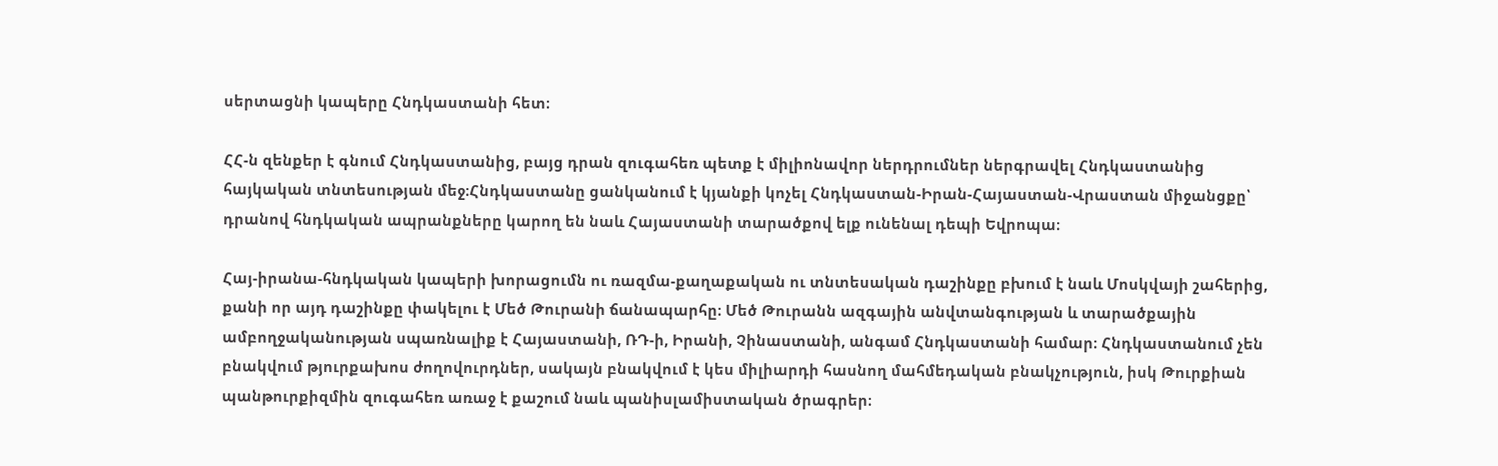սերտացնի կապերը Հնդկաստանի հետ։

ՀՀ-ն զենքեր է գնում Հնդկաստանից, բայց դրան զուգահեռ պետք է միլիոնավոր ներդրումներ ներգրավել Հնդկաստանից հայկական տնտեսության մեջ։Հնդկաստանը ցանկանում է կյանքի կոչել Հնդկաստան-Իրան-Հայաստան-Վրաստան միջանցքը՝ դրանով հնդկական ապրանքները կարող են նաև Հայաստանի տարածքով ելք ունենալ դեպի Եվրոպա։

Հայ-իրանա-հնդկական կապերի խորացումն ու ռազմա-քաղաքական ու տնտեսական դաշինքը բխում է նաև Մոսկվայի շահերից, քանի որ այդ դաշինքը փակելու է Մեծ Թուրանի ճանապարհը։ Մեծ Թուրանն ազգային անվտանգության և տարածքային ամբողջականության սպառնալիք է Հայաստանի, ՌԴ-ի, Իրանի, Չինաստանի, անգամ Հնդկաստանի համար։ Հնդկաստանում չեն բնակվում թյուրքախոս ժողովուրդներ, սակայն բնակվում է կես միլիարդի հասնող մահմեդական բնակչություն, իսկ Թուրքիան պանթուրքիզմին զուգահեռ առաջ է քաշում նաև պանիսլամիստական ծրագրեր։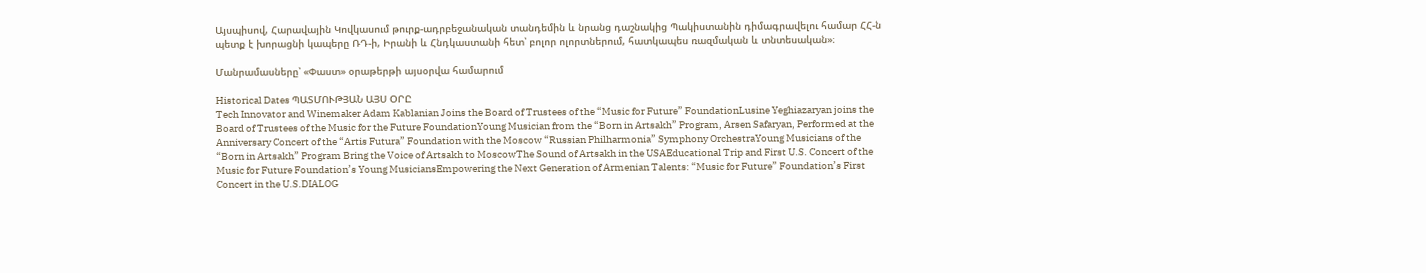Այսպիսով, Հարավային Կովկասում թուրք-ադրբեջանական տանդեմին և նրանց դաշնակից Պակիստանին դիմագրավելու համար ՀՀ-ն պետք է խորացնի կապերը ՌԴ-ի, Իրանի և Հնդկաստանի հետ՝ բոլոր ոլորտներում, հատկապես ռազմական և տնտեսական»։

Մանրամասները՝ «Փաստ» օրաթերթի այսօրվա համարում

Historical Dates ՊԱՏՄՈՒԹՅԱՆ ԱՅՍ ՕՐԸ
Tech Innovator and Winemaker Adam Kablanian Joins the Board of Trustees of the “Music for Future” FoundationLusine Yeghiazaryan joins the Board of Trustees of the Music for the Future FoundationYoung Musician from the “Born in Artsakh” Program, Arsen Safaryan, Performed at the Anniversary Concert of the “Artis Futura” Foundation with the Moscow “Russian Philharmonia” Symphony OrchestraYoung Musicians of the “Born in Artsakh” Program Bring the Voice of Artsakh to MoscowThe Sound of Artsakh in the USAEducational Trip and First U.S. Concert of the Music for Future Foundation’s Young MusiciansEmpowering the Next Generation of Armenian Talents: “Music for Future” Foundation’s First Concert in the U.S.DIALOG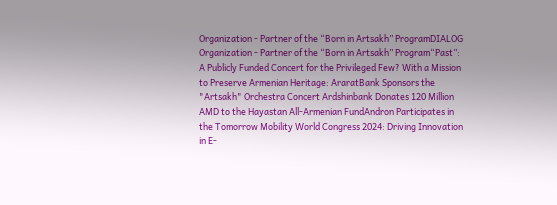Organization - Partner of the “Born in Artsakh” ProgramDIALOG Organization - Partner of the “Born in Artsakh” Program“Past”: A Publicly Funded Concert for the Privileged Few? With a Mission to Preserve Armenian Heritage: AraratBank Sponsors the "Artsakh" Orchestra Concert Ardshinbank Donates 120 Million AMD to the Hayastan All-Armenian FundAndron Participates in the Tomorrow Mobility World Congress 2024: Driving Innovation in E-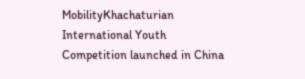MobilityKhachaturian International Youth Competition launched in China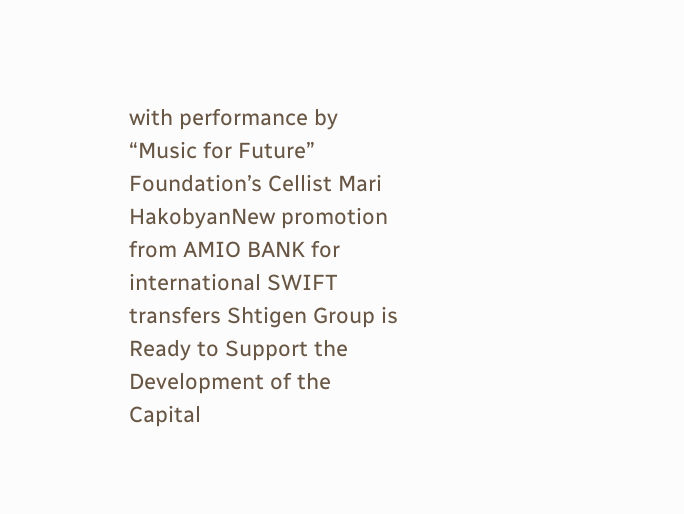with performance by “Music for Future” Foundation’s Cellist Mari HakobyanNew promotion from AMIO BANK for international SWIFT transfers Shtigen Group is Ready to Support the Development of the Capital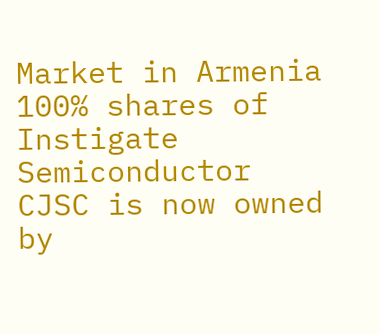Market in Armenia 100% shares of Instigate Semiconductor CJSC is now owned by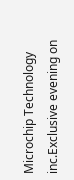Microchip Technology inc.Exclusive evening on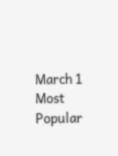March 1
Most Popular